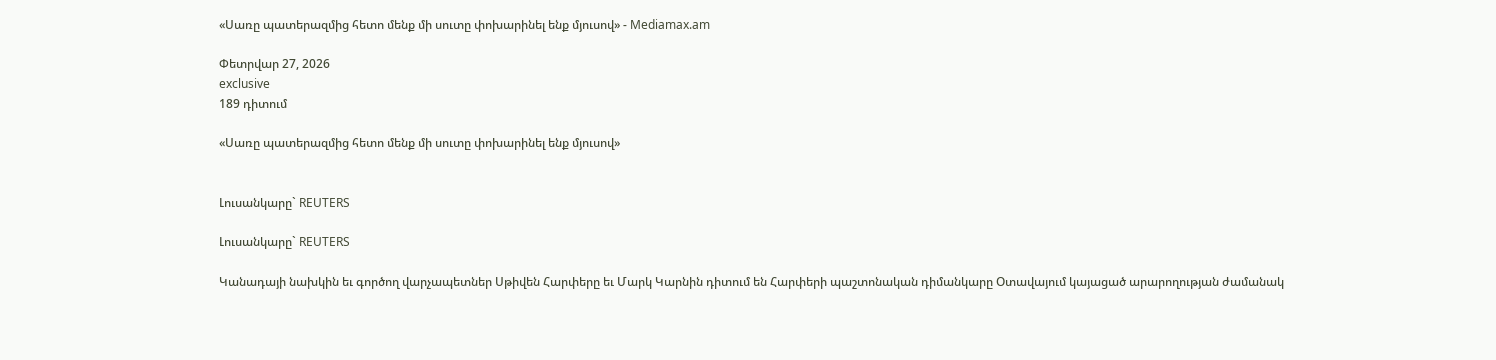«Սառը պատերազմից հետո մենք մի սուտը փոխարինել ենք մյուսով» - Mediamax.am

Փետրվար 27, 2026
exclusive
189 դիտում

«Սառը պատերազմից հետո մենք մի սուտը փոխարինել ենք մյուսով»


Լուսանկարը` REUTERS

Լուսանկարը` REUTERS

Կանադայի նախկին եւ գործող վարչապետներ Սթիվեն Հարփերը եւ Մարկ Կարնին դիտում են Հարփերի պաշտոնական դիմանկարը Օտավայում կայացած արարողության ժամանակ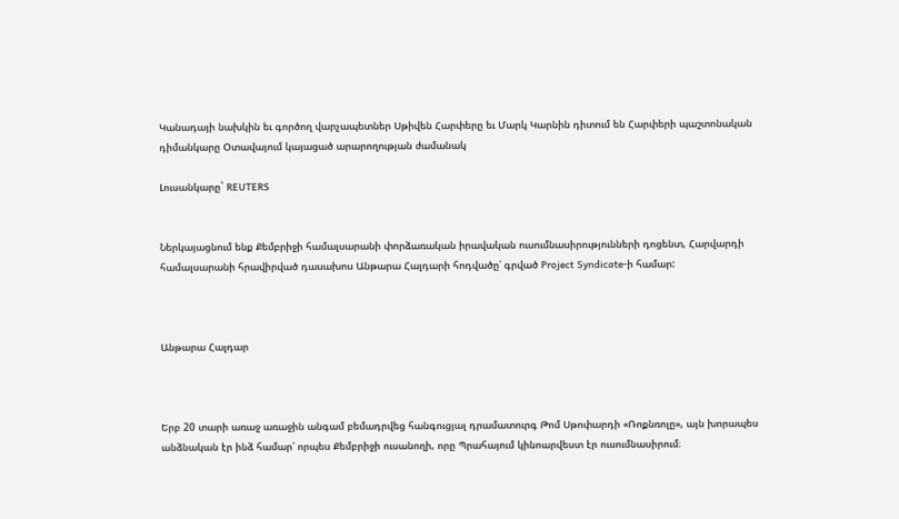Կանադայի նախկին եւ գործող վարչապետներ Սթիվեն Հարփերը եւ Մարկ Կարնին դիտում են Հարփերի պաշտոնական դիմանկարը Օտավայում կայացած արարողության ժամանակ

Լուսանկարը` REUTERS


Ներկայացնում ենք Քեմբրիջի համալսարանի փորձառական իրավական ուսումնասիրությունների դոցենտ, Հարվարդի համալսարանի հրավիրված դասախոս Անթարա Հալդարի հոդվածը՝ գրված Project Syndicate-ի համար:



Անթարա Հալդար



Երբ 20 տարի առաջ առաջին անգամ բեմադրվեց հանգուցյալ դրամատուրգ Թոմ Սթոփարդի «Ռոքնռոլը», այն խորապես անձնական էր ինձ համար՝ որպես Քեմբրիջի ուսանողի, որը Պրահայում կինոարվեստ էր ուսումնասիրում։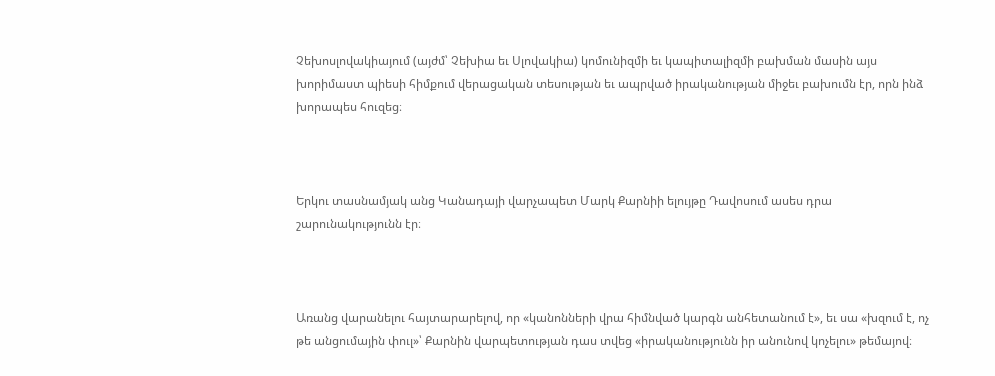Չեխոսլովակիայում (այժմ՝ Չեխիա եւ Սլովակիա) կոմունիզմի եւ կապիտալիզմի բախման մասին այս խորիմաստ պիեսի հիմքում վերացական տեսության եւ ապրված իրականության միջեւ բախումն էր, որն ինձ խորապես հուզեց։



Երկու տասնամյակ անց Կանադայի վարչապետ Մարկ Քարնիի ելույթը Դավոսում ասես դրա շարունակությունն էր։



Առանց վարանելու հայտարարելով, որ «կանոնների վրա հիմնված կարգն անհետանում է», եւ սա «խզում է, ոչ թե անցումային փուլ»՝ Քարնին վարպետության դաս տվեց «իրականությունն իր անունով կոչելու» թեմայով։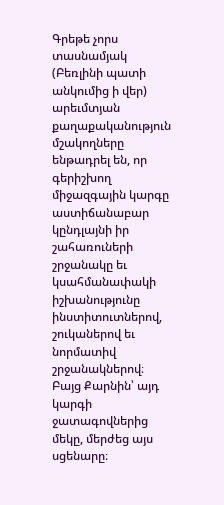Գրեթե չորս տասնամյակ (Բեռլինի պատի անկումից ի վեր) արեւմտյան քաղաքականություն մշակողները ենթադրել են, որ գերիշխող միջազգային կարգը աստիճանաբար կընդլայնի իր շահառուների շրջանակը եւ կսահմանափակի իշխանությունը ինստիտուտներով, շուկաներով եւ նորմատիվ շրջանակներով։ Բայց Քարնին՝ այդ կարգի ջատագովներից մեկը, մերժեց այս սցենարը։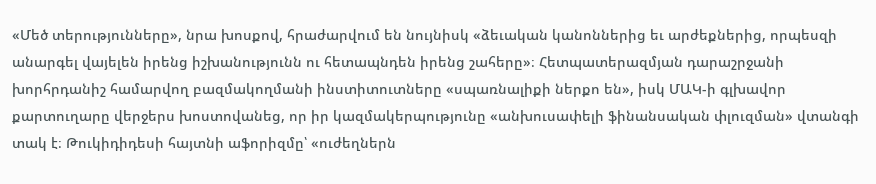«Մեծ տերությունները», նրա խոսքով, հրաժարվում են նույնիսկ «ձեւական կանոններից եւ արժեքներից, որպեսզի անարգել վայելեն իրենց իշխանությունն ու հետապնդեն իրենց շահերը»։ Հետպատերազմյան դարաշրջանի խորհրդանիշ համարվող բազմակողմանի ինստիտուտները «սպառնալիքի ներքո են», իսկ ՄԱԿ-ի գլխավոր քարտուղարը վերջերս խոստովանեց, որ իր կազմակերպությունը «անխուսափելի ֆինանսական փլուզման» վտանգի տակ է։ Թուկիդիդեսի հայտնի աֆորիզմը՝ «ուժեղներն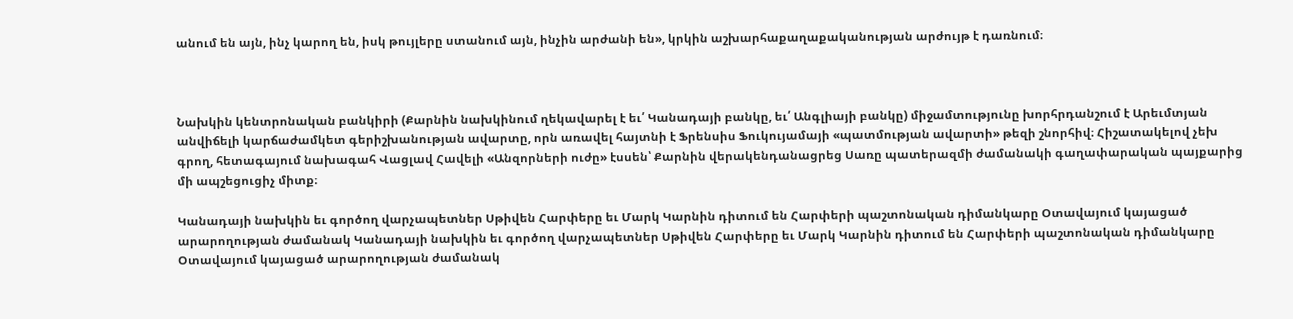անում են այն, ինչ կարող են, իսկ թույլերը ստանում այն, ինչին արժանի են», կրկին աշխարհաքաղաքականության արժույթ է դառնում։



Նախկին կենտրոնական բանկիրի (Քարնին նախկինում ղեկավարել է եւ՛ Կանադայի բանկը, եւ՛ Անգլիայի բանկը) միջամտությունը խորհրդանշում է Արեւմտյան անվիճելի կարճաժամկետ գերիշխանության ավարտը, որն առավել հայտնի է Ֆրենսիս Ֆուկույամայի «պատմության ավարտի» թեզի շնորհիվ։ Հիշատակելով չեխ գրող, հետագայում նախագահ Վացլավ Հավելի «Անզորների ուժը» էսսեն՝ Քարնին վերակենդանացրեց Սառը պատերազմի ժամանակի գաղափարական պայքարից մի ապշեցուցիչ միտք։

Կանադայի նախկին եւ գործող վարչապետներ Սթիվեն Հարփերը եւ Մարկ Կարնին դիտում են Հարփերի պաշտոնական դիմանկարը Օտավայում կայացած արարողության ժամանակ Կանադայի նախկին եւ գործող վարչապետներ Սթիվեն Հարփերը եւ Մարկ Կարնին դիտում են Հարփերի պաշտոնական դիմանկարը Օտավայում կայացած արարողության ժամանակ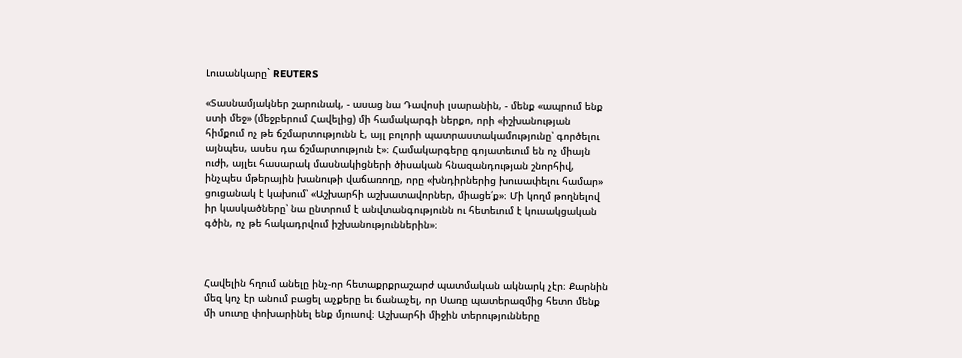Լուսանկարը` REUTERS

«Տասնամյակներ շարունակ, - ասաց նա Դավոսի լսարանին, - մենք «ապրում ենք ստի մեջ» (մեջբերում Հավելից) մի համակարգի ներքո, որի «իշխանության հիմքում ոչ թե ճշմարտությունն է, այլ բոլորի պատրաստակամությունը՝ գործելու այնպես, ասես դա ճշմարտություն է»։ Համակարգերը գոյատեւում են ոչ միայն ուժի, այլեւ հասարակ մասնակիցների ծիսական հնազանդության շնորհիվ, ինչպես մթերային խանութի վաճառողը, որը «խնդիրներից խուսափելու համար» ցուցանակ է կախում՝ «Աշխարհի աշխատավորներ, միացե՛ք»։ Մի կողմ թողնելով իր կասկածները՝ նա ընտրում է անվտանգությունն ու հետեւում է կուսակցական գծին, ոչ թե հակադրվում իշխանություններին»։



Հավելին հղում անելը ինչ-որ հետաքրքրաշարժ պատմական ակնարկ չէր։ Քարնին մեզ կոչ էր անում բացել աչքերը եւ ճանաչել, որ Սառը պատերազմից հետո մենք մի սուտը փոխարինել ենք մյուսով։ Աշխարհի միջին տերությունները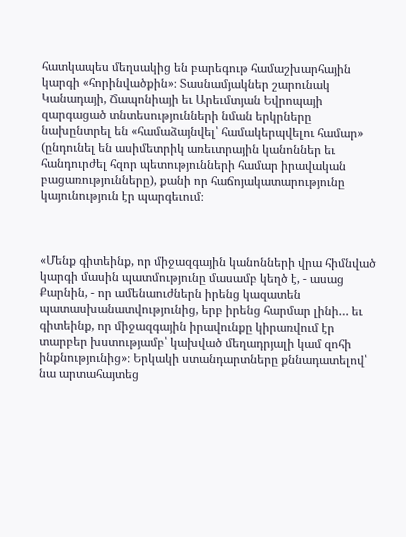հատկապես մեղսակից են բարեգութ համաշխարհային կարգի «հորինվածքին»։ Տասնամյակներ շարունակ Կանադայի, Ճապոնիայի եւ Արեւմտյան Եվրոպայի զարգացած տնտեսությունների նման երկրները նախընտրել են «համաձայնվել՝ համակերպվելու համար» (ընդունել են ասիմետրիկ առեւտրային կանոններ եւ հանդուրժել հզոր պետությունների համար իրավական բացառությունները), քանի որ հաճոյակատարությունը կայունություն էր պարգեւում։



«Մենք գիտեինք, որ միջազգային կանոնների վրա հիմնված կարգի մասին պատմությունը մասամբ կեղծ է, - ասաց Քարնին, - որ ամենաուժներն իրենց կազատեն պատասխանատվությունից, երբ իրենց հարմար լինի… եւ գիտեինք, որ միջազգային իրավունքը կիրառվում էր տարբեր խստությամբ՝ կախված մեղադրյալի կամ զոհի ինքնությունից»։ Երկակի ստանդարտները քննադատելով՝ նա արտահայտեց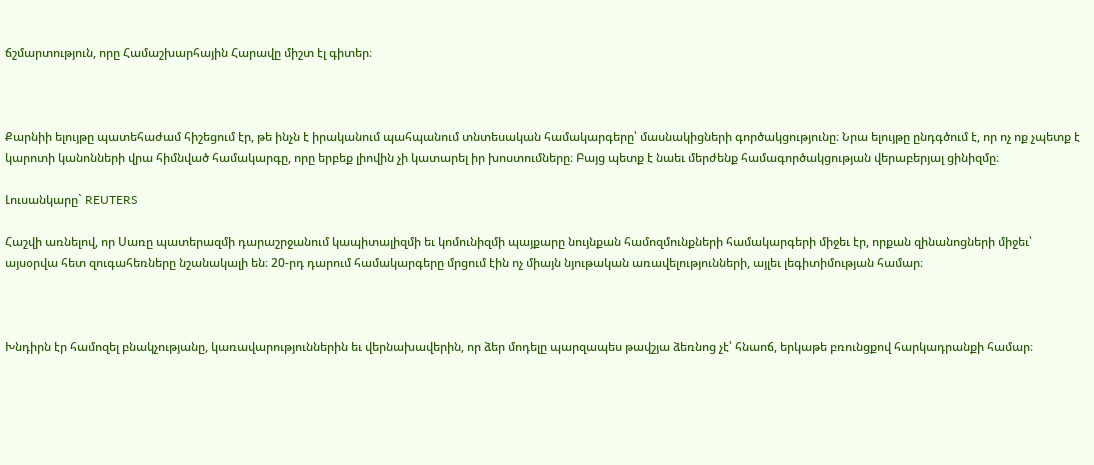ճշմարտություն, որը Համաշխարհային Հարավը միշտ էլ գիտեր։



Քարնիի ելույթը պատեհաժամ հիշեցում էր, թե ինչն է իրականում պահպանում տնտեսական համակարգերը՝ մասնակիցների գործակցությունը։ Նրա ելույթը ընդգծում է, որ ոչ ոք չպետք է կարոտի կանոնների վրա հիմնված համակարգը, որը երբեք լիովին չի կատարել իր խոստումները։ Բայց պետք է նաեւ մերժենք համագործակցության վերաբերյալ ցինիզմը։

Լուսանկարը` REUTERS

Հաշվի առնելով, որ Սառը պատերազմի դարաշրջանում կապիտալիզմի եւ կոմունիզմի պայքարը նույնքան համոզմունքների համակարգերի միջեւ էր, որքան զինանոցների միջեւ՝ այսօրվա հետ զուգահեռները նշանակալի են։ 20-րդ դարում համակարգերը մրցում էին ոչ միայն նյութական առավելությունների, այլեւ լեգիտիմության համար։



Խնդիրն էր համոզել բնակչությանը, կառավարություններին եւ վերնախավերին, որ ձեր մոդելը պարզապես թավշյա ձեռնոց չէ՝ հնաոճ, երկաթե բռունցքով հարկադրանքի համար։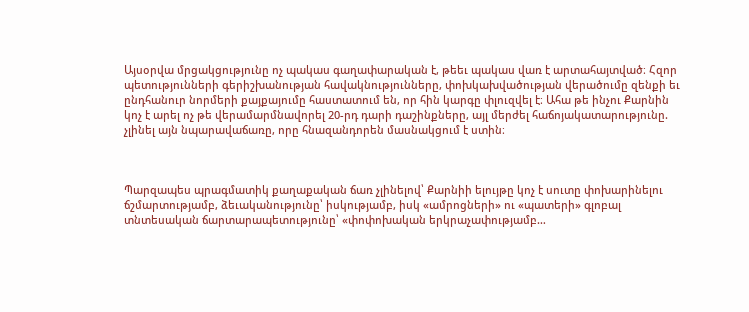Այսօրվա մրցակցությունը ոչ պակաս գաղափարական է, թեեւ պակաս վառ է արտահայտված։ Հզոր պետությունների գերիշխանության հավակնությունները, փոխկախվածության վերածումը զենքի եւ ընդհանուր նորմերի քայքայումը հաստատում են, որ հին կարգը փլուզվել է։ Ահա թե ինչու Քարնին կոչ է արել ոչ թե վերամարմնավորել 20-րդ դարի դաշինքները, այլ մերժել հաճոյակատարությունը. չլինել այն նպարավաճառը, որը հնազանդորեն մասնակցում է ստին։



Պարզապես պրագմատիկ քաղաքական ճառ չլինելով՝ Քարնիի ելույթը կոչ է սուտը փոխարինելու ճշմարտությամբ, ձեւականությունը՝ իսկությամբ, իսկ «ամրոցների» ու «պատերի» գլոբալ տնտեսական ճարտարապետությունը՝ «փոփոխական երկրաչափությամբ…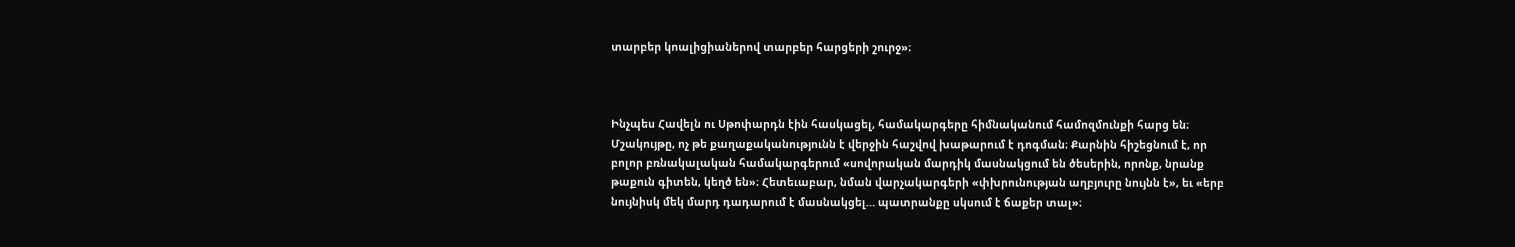տարբեր կոալիցիաներով տարբեր հարցերի շուրջ»։



Ինչպես Հավելն ու Սթոփարդն էին հասկացել, համակարգերը հիմնականում համոզմունքի հարց են։ Մշակույթը, ոչ թե քաղաքականությունն է վերջին հաշվով խաթարում է դոգման։ Քարնին հիշեցնում է, որ բոլոր բռնակալական համակարգերում «սովորական մարդիկ մասնակցում են ծեսերին, որոնք, նրանք թաքուն գիտեն, կեղծ են»։ Հետեւաբար, նման վարչակարգերի «փխրունության աղբյուրը նույնն է», եւ «երբ նույնիսկ մեկ մարդ դադարում է մասնակցել… պատրանքը սկսում է ճաքեր տալ»։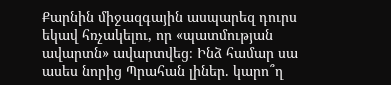Քարնին միջազգային ասպարեզ դուրս եկավ հռչակելու, որ «պատմության ավարտն» ավարտվեց։ Ինձ համար սա ասես նորից Պրահան լիներ. կարո՞ղ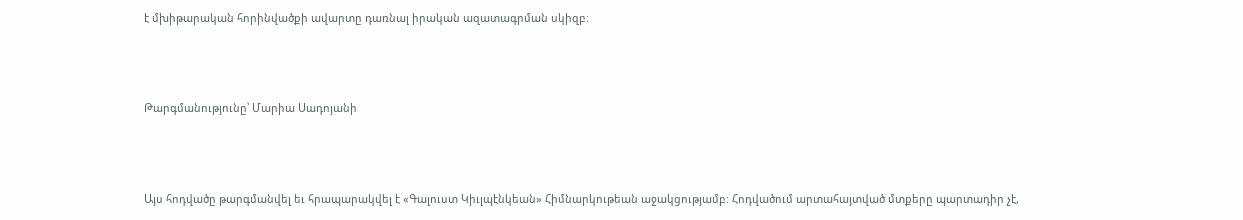է մխիթարական հորինվածքի ավարտը դառնալ իրական ազատագրման սկիզբ։



Թարգմանությունը՝ Մարիա Սադոյանի



Այս հոդվածը թարգմանվել եւ հրապարակվել է «Գալուստ Կիւլպէնկեան» Հիմնարկութեան աջակցությամբ: Հոդվածում արտահայտված մտքերը պարտադիր չէ,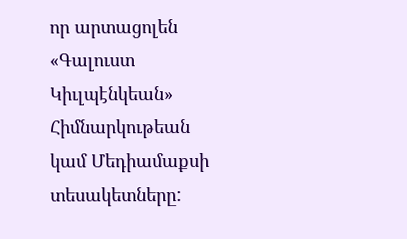որ արտացոլեն «Գալուստ Կիւլպէնկեան» Հիմնարկութեան կամ Մեդիամաքսի տեսակետները: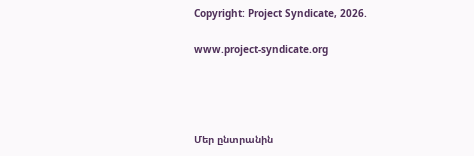Copyright: Project Syndicate, 2026.

www.project-syndicate.org




Մեր ընտրանին